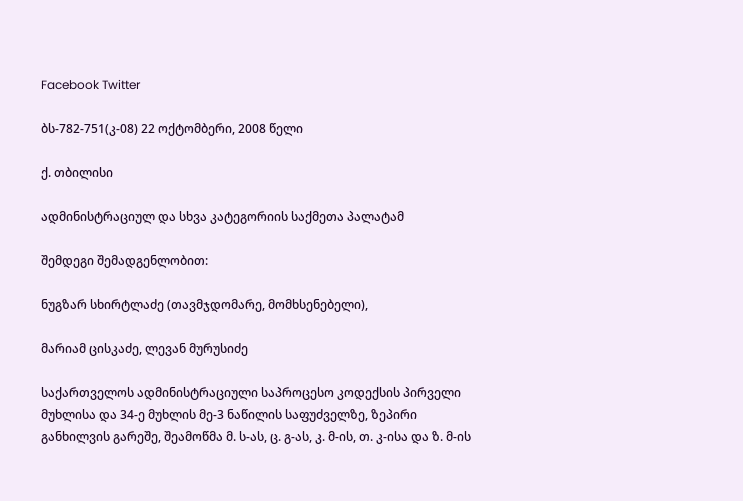Facebook Twitter

ბს-782-751(კ-08) 22 ოქტომბერი, 2008 წელი

ქ. თბილისი

ადმინისტრაციულ და სხვა კატეგორიის საქმეთა პალატამ

შემდეგი შემადგენლობით:

ნუგზარ სხირტლაძე (თავმჯდომარე, მომხსენებელი),

მარიამ ცისკაძე, ლევან მურუსიძე

საქართველოს ადმინისტრაციული საპროცესო კოდექსის პირველი მუხლისა და 34-ე მუხლის მე-3 ნაწილის საფუძველზე, ზეპირი განხილვის გარეშე, შეამოწმა მ. ს-ას, ც. გ-ას, კ. მ-ის, თ. კ-ისა და ზ. მ-ის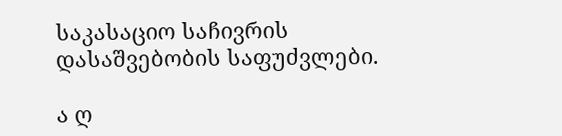საკასაციო საჩივრის დასაშვებობის საფუძვლები.

ა ღ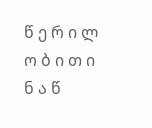წ ე რ ი ლ ო ბ ი თ ი ნ ა წ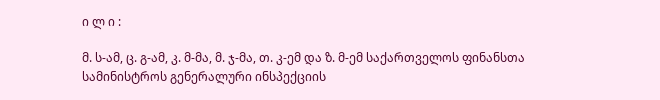ი ლ ი :

მ. ს-ამ, ც. გ-ამ, კ. მ-მა, მ. ჯ-მა, თ. კ-ემ და ზ. მ-ემ საქართველოს ფინანსთა სამინისტროს გენერალური ინსპექციის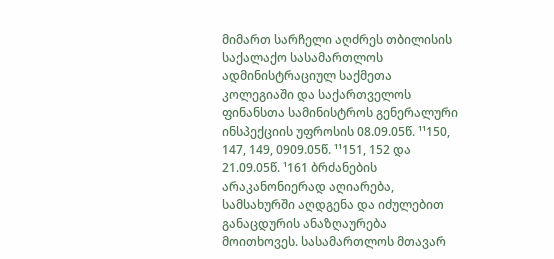მიმართ სარჩელი აღძრეს თბილისის საქალაქო სასამართლოს ადმინისტრაციულ საქმეთა კოლეგიაში და საქართველოს ფინანსთა სამინისტროს გენერალური ინსპექციის უფროსის 08.09.05წ. ¹¹150, 147, 149, 0909.05წ. ¹¹151, 152 და 21.09.05წ. ¹161 ბრძანების არაკანონიერად აღიარება, სამსახურში აღდგენა და იძულებით განაცდურის ანაზღაურება მოითხოვეს. სასამართლოს მთავარ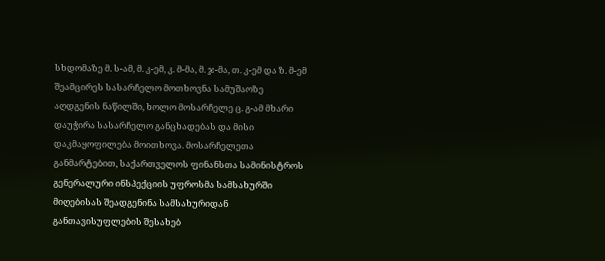სხდომაზე მ. ს-ამ, მ. კ-ემ, კ. მ-მა, მ. ჯ-მა, თ. კ-ემ და ზ. მ-ემ შეამცირეს სასარჩელო მოთხოვნა სამუშაოზე აღდგენის ნაწილში, ხოლო მოსარჩელე ც. გ-ამ მხარი დაუჭირა სასარჩელო განცხადებას და მისი დაკმაყოფილება მოითხოვა. მოსარჩელეთა განმარტებით, საქართველოს ფინანსთა სამინისტროს გენერალური ინსპექციის უფროსმა სამსახურში მიღებისას შეადგენინა სამსახურიდან განთავისუფლების შესახებ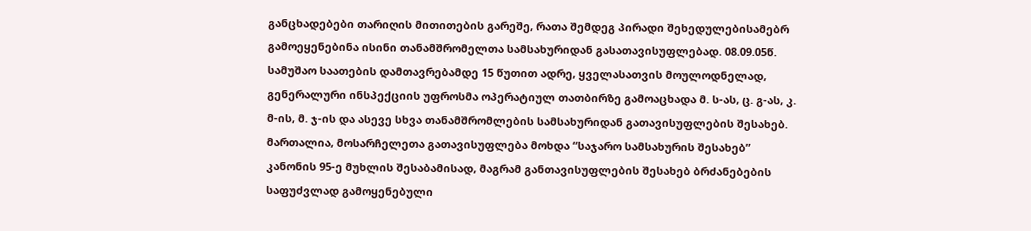განცხადებები თარიღის მითითების გარეშე, რათა შემდეგ პირადი შეხედულებისამებრ გამოეყენებინა ისინი თანამშრომელთა სამსახურიდან გასათავისუფლებად. 08.09.05წ. სამუშაო საათების დამთავრებამდე 15 წუთით ადრე, ყველასათვის მოულოდნელად, გენერალური ინსპექციის უფროსმა ოპერატიულ თათბირზე გამოაცხადა მ. ს-ას, ც. გ-ას, კ. მ-ის, მ. ჯ-ის და ასევე სხვა თანამშრომლების სამსახურიდან გათავისუფლების შესახებ. მართალია, მოსარჩელეთა გათავისუფლება მოხდა “საჯარო სამსახურის შესახებ” კანონის 95-ე მუხლის შესაბამისად, მაგრამ განთავისუფლების შესახებ ბრძანებების საფუძვლად გამოყენებული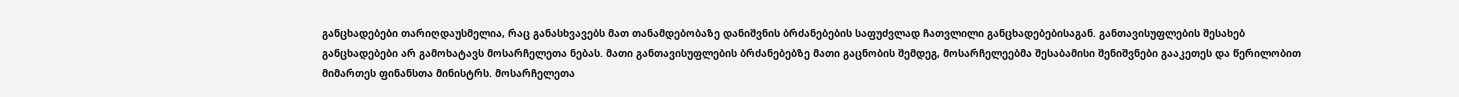განცხადებები თარიღდაუსმელია, რაც განასხვავებს მათ თანამდებობაზე დანიშვნის ბრძანებების საფუძვლად ჩათვლილი განცხადებებისაგან. განთავისუფლების შესახებ განცხადებები არ გამოხატავს მოსარჩელეთა ნებას. მათი განთავისუფლების ბრძანებებზე მათი გაცნობის შემდეგ, მოსარჩელეებმა შესაბამისი შენიშვნები გააკეთეს და წერილობით მიმართეს ფინანსთა მინისტრს. მოსარჩელეთა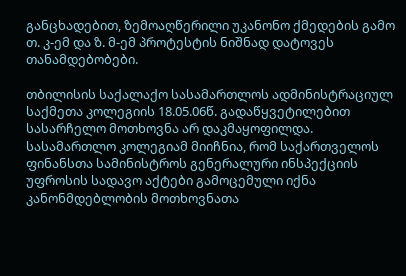განცხადებით, ზემოაღწერილი უკანონო ქმედების გამო თ. კ-ემ და ზ. მ-ემ პროტესტის ნიშნად დატოვეს თანამდებობები.

თბილისის საქალაქო სასამართლოს ადმინისტრაციულ საქმეთა კოლეგიის 18.05.06წ. გადაწყვეტილებით სასარჩელო მოთხოვნა არ დაკმაყოფილდა. სასამართლო კოლეგიამ მიიჩნია, რომ საქართველოს ფინანსთა სამინისტროს გენერალური ინსპექციის უფროსის სადავო აქტები გამოცემული იქნა კანონმდებლობის მოთხოვნათა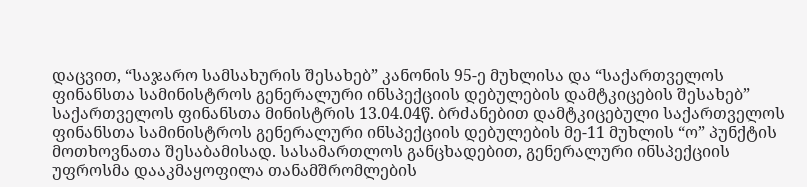დაცვით, “საჯარო სამსახურის შესახებ” კანონის 95-ე მუხლისა და “საქართველოს ფინანსთა სამინისტროს გენერალური ინსპექციის დებულების დამტკიცების შესახებ” საქართველოს ფინანსთა მინისტრის 13.04.04წ. ბრძანებით დამტკიცებული საქართველოს ფინანსთა სამინისტროს გენერალური ინსპექციის დებულების მე-11 მუხლის “ო” პუნქტის მოთხოვნათა შესაბამისად. სასამართლოს განცხადებით, გენერალური ინსპექციის უფროსმა დააკმაყოფილა თანამშრომლების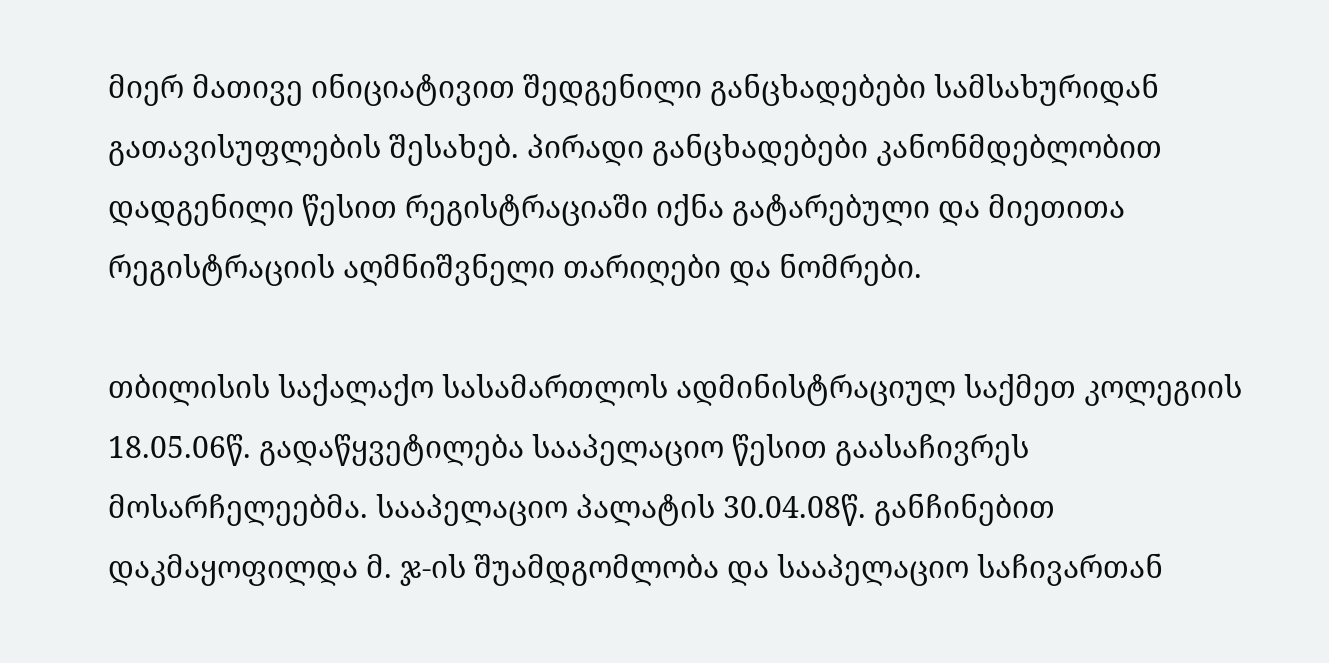მიერ მათივე ინიციატივით შედგენილი განცხადებები სამსახურიდან გათავისუფლების შესახებ. პირადი განცხადებები კანონმდებლობით დადგენილი წესით რეგისტრაციაში იქნა გატარებული და მიეთითა რეგისტრაციის აღმნიშვნელი თარიღები და ნომრები.

თბილისის საქალაქო სასამართლოს ადმინისტრაციულ საქმეთ კოლეგიის 18.05.06წ. გადაწყვეტილება სააპელაციო წესით გაასაჩივრეს მოსარჩელეებმა. სააპელაციო პალატის 30.04.08წ. განჩინებით დაკმაყოფილდა მ. ჯ-ის შუამდგომლობა და სააპელაციო საჩივართან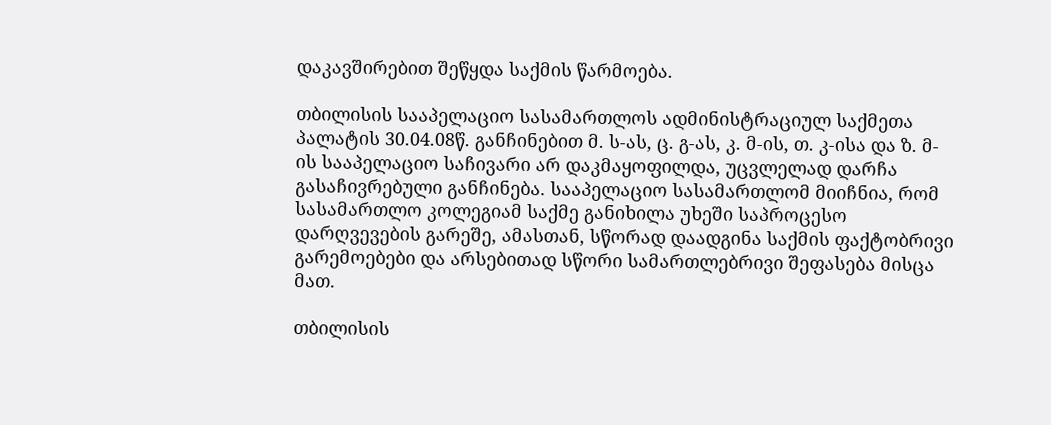დაკავშირებით შეწყდა საქმის წარმოება.

თბილისის სააპელაციო სასამართლოს ადმინისტრაციულ საქმეთა პალატის 30.04.08წ. განჩინებით მ. ს-ას, ც. გ-ას, კ. მ-ის, თ. კ-ისა და ზ. მ-ის სააპელაციო საჩივარი არ დაკმაყოფილდა, უცვლელად დარჩა გასაჩივრებული განჩინება. სააპელაციო სასამართლომ მიიჩნია, რომ სასამართლო კოლეგიამ საქმე განიხილა უხეში საპროცესო დარღვევების გარეშე, ამასთან, სწორად დაადგინა საქმის ფაქტობრივი გარემოებები და არსებითად სწორი სამართლებრივი შეფასება მისცა მათ.

თბილისის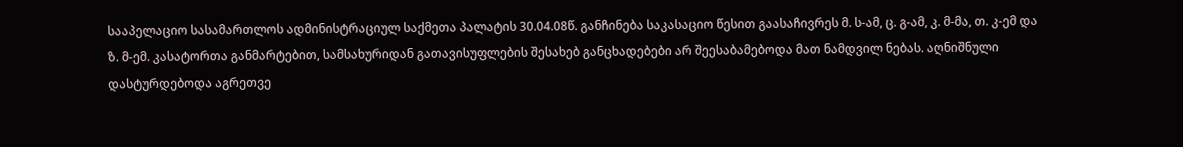სააპელაციო სასამართლოს ადმინისტრაციულ საქმეთა პალატის 30.04.08წ. განჩინება საკასაციო წესით გაასაჩივრეს მ. ს-ამ, ც. გ-ამ, კ. მ-მა, თ. კ-ემ და ზ. მ-ემ. კასატორთა განმარტებით, სამსახურიდან გათავისუფლების შესახებ განცხადებები არ შეესაბამებოდა მათ ნამდვილ ნებას. აღნიშნული დასტურდებოდა აგრეთვე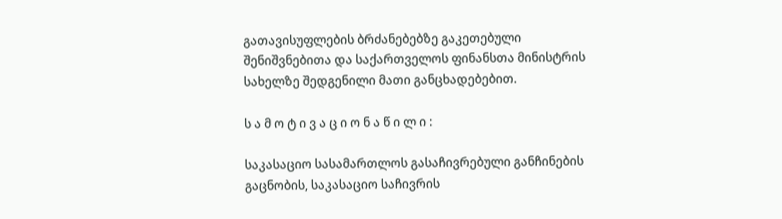გათავისუფლების ბრძანებებზე გაკეთებული შენიშვნებითა და საქართველოს ფინანსთა მინისტრის სახელზე შედგენილი მათი განცხადებებით.

ს ა მ ო ტ ი ვ ა ც ი ო ნ ა წ ი ლ ი :

საკასაციო სასამართლოს გასაჩივრებული განჩინების გაცნობის, საკასაციო საჩივრის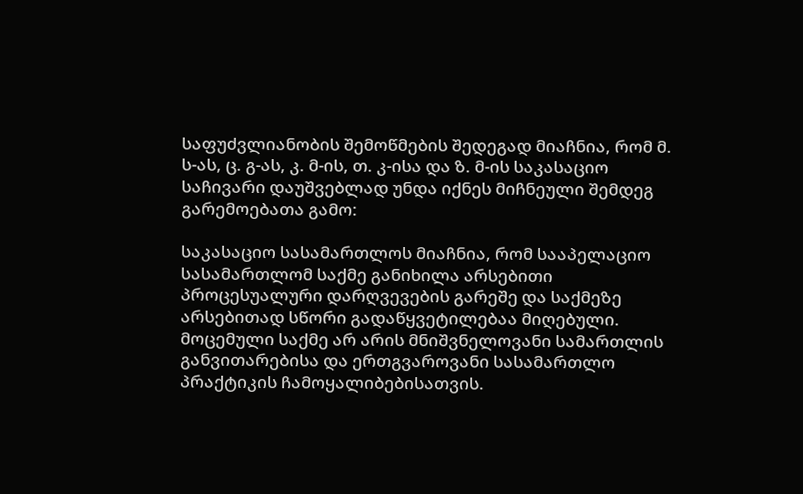საფუძვლიანობის შემოწმების შედეგად მიაჩნია, რომ მ. ს-ას, ც. გ-ას, კ. მ-ის, თ. კ-ისა და ზ. მ-ის საკასაციო საჩივარი დაუშვებლად უნდა იქნეს მიჩნეული შემდეგ გარემოებათა გამო:

საკასაციო სასამართლოს მიაჩნია, რომ სააპელაციო სასამართლომ საქმე განიხილა არსებითი პროცესუალური დარღვევების გარეშე და საქმეზე არსებითად სწორი გადაწყვეტილებაა მიღებული. მოცემული საქმე არ არის მნიშვნელოვანი სამართლის განვითარებისა და ერთგვაროვანი სასამართლო პრაქტიკის ჩამოყალიბებისათვის.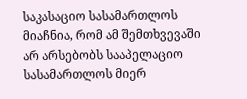საკასაციო სასამართლოს მიაჩნია, რომ ამ შემთხვევაში არ არსებობს სააპელაციო სასამართლოს მიერ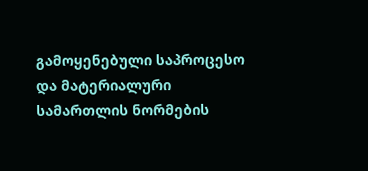გამოყენებული საპროცესო და მატერიალური სამართლის ნორმების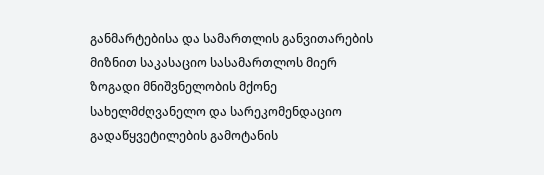განმარტებისა და სამართლის განვითარების მიზნით საკასაციო სასამართლოს მიერ ზოგადი მნიშვნელობის მქონე სახელმძღვანელო და სარეკომენდაციო გადაწყვეტილების გამოტანის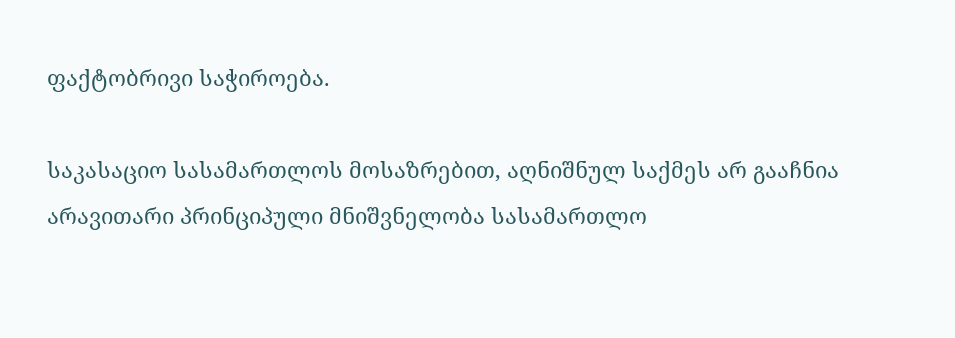ფაქტობრივი საჭიროება.

საკასაციო სასამართლოს მოსაზრებით, აღნიშნულ საქმეს არ გააჩნია არავითარი პრინციპული მნიშვნელობა სასამართლო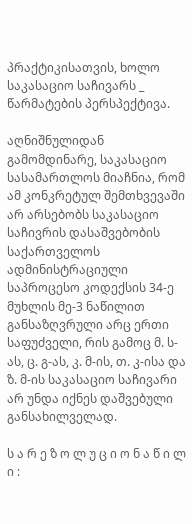პრაქტიკისათვის, ხოლო საკასაციო საჩივარს _ წარმატების პერსპექტივა.

აღნიშნულიდან გამომდინარე, საკასაციო სასამართლოს მიაჩნია, რომ ამ კონკრეტულ შემთხვევაში არ არსებობს საკასაციო საჩივრის დასაშვებობის საქართველოს ადმინისტრაციული საპროცესო კოდექსის 34-ე მუხლის მე-3 ნაწილით განსაზღვრული არც ერთი საფუძველი, რის გამოც მ. ს-ას, ც. გ-ას, კ. მ-ის, თ. კ-ისა და ზ. მ-ის საკასაციო საჩივარი არ უნდა იქნეს დაშვებული განსახილველად.

ს ა რ ე ზ ო ლ უ ც ი ო ნ ა წ ი ლ ი :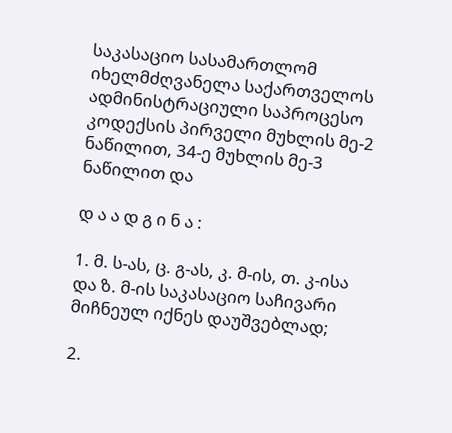საკასაციო სასამართლომ იხელმძღვანელა საქართველოს ადმინისტრაციული საპროცესო კოდექსის პირველი მუხლის მე-2 ნაწილით, 34-ე მუხლის მე-3 ნაწილით და

დ ა ა დ გ ი ნ ა :

1. მ. ს-ას, ც. გ-ას, კ. მ-ის, თ. კ-ისა და ზ. მ-ის საკასაციო საჩივარი მიჩნეულ იქნეს დაუშვებლად;

2.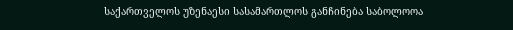საქართველოს უზენაესი სასამართლოს განჩინება საბოლოოა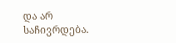და არ საჩივრდება.